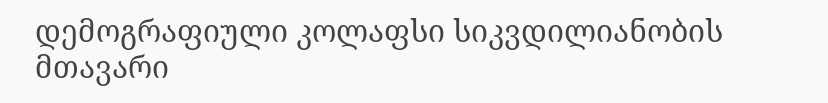დემოგრაფიული კოლაფსი სიკვდილიანობის მთავარი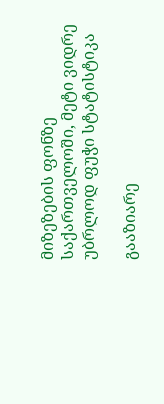მიზეზების ფონზე საქართველოში, მეტი ვიდრე უბრლოდ ფუჭი სტატისტიკა

გააზიარე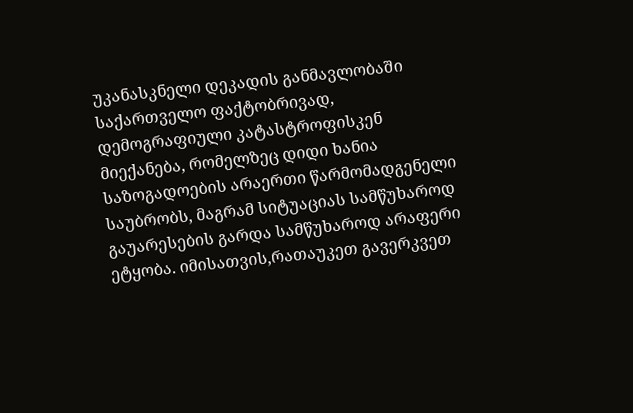უკანასკნელი დეკადის განმავლობაში საქართველო ფაქტობრივად, დემოგრაფიული კატასტროფისკენ მიექანება, რომელზეც დიდი ხანია საზოგადოების არაერთი წარმომადგენელი საუბრობს, მაგრამ სიტუაციას სამწუხაროდ გაუარესების გარდა სამწუხაროდ არაფერი ეტყობა. იმისათვის,რათაუკეთ გავერკვეთ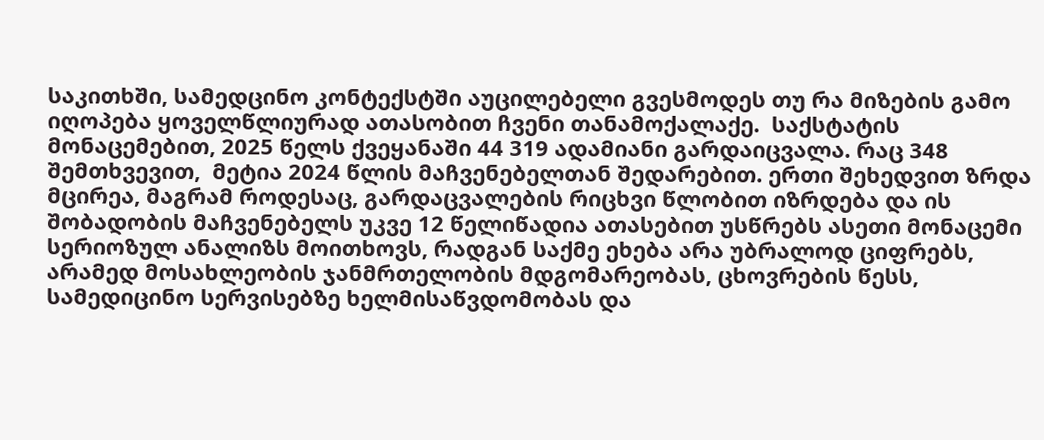საკითხში, სამედცინო კონტექსტში აუცილებელი გვესმოდეს თუ რა მიზების გამო იღოპება ყოველწლიურად ათასობით ჩვენი თანამოქალაქე.  საქსტატის მონაცემებით, 2025 წელს ქვეყანაში 44 319 ადამიანი გარდაიცვალა. რაც 348 შემთხვევით,  მეტია 2024 წლის მაჩვენებელთან შედარებით. ერთი შეხედვით ზრდა მცირეა, მაგრამ როდესაც, გარდაცვალების რიცხვი წლობით იზრდება და ის შობადობის მაჩვენებელს უკვე 12 წელიწადია ათასებით უსწრებს ასეთი მონაცემი სერიოზულ ანალიზს მოითხოვს, რადგან საქმე ეხება არა უბრალოდ ციფრებს, არამედ მოსახლეობის ჯანმრთელობის მდგომარეობას, ცხოვრების წესს, სამედიცინო სერვისებზე ხელმისაწვდომობას და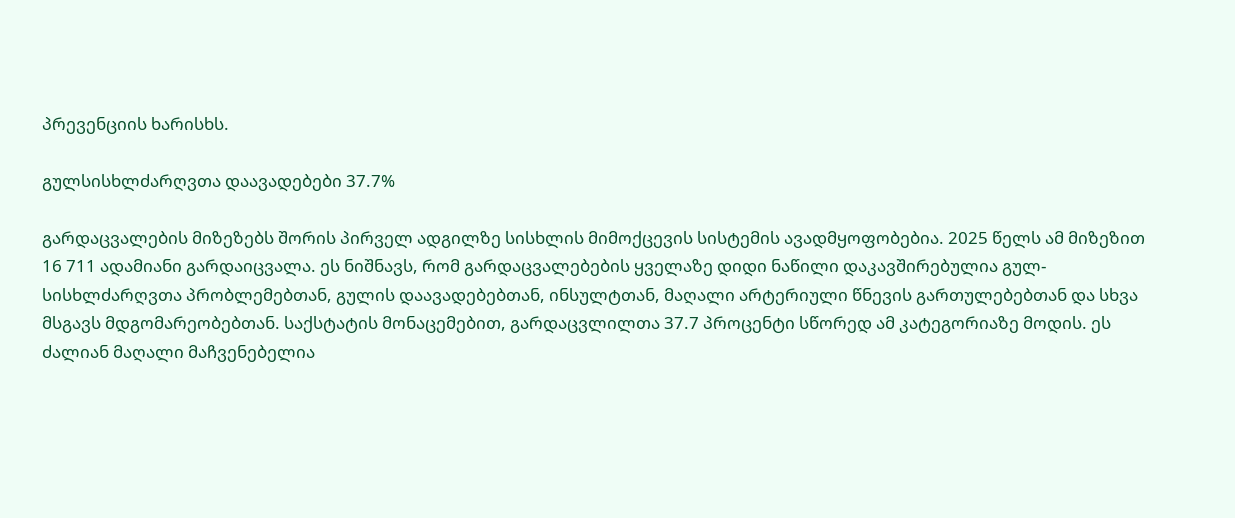პრევენციის ხარისხს.

გულსისხლძარღვთა დაავადებები 37.7%

გარდაცვალების მიზეზებს შორის პირველ ადგილზე სისხლის მიმოქცევის სისტემის ავადმყოფობებია. 2025 წელს ამ მიზეზით 16 711 ადამიანი გარდაიცვალა. ეს ნიშნავს, რომ გარდაცვალებების ყველაზე დიდი ნაწილი დაკავშირებულია გულ-სისხლძარღვთა პრობლემებთან, გულის დაავადებებთან, ინსულტთან, მაღალი არტერიული წნევის გართულებებთან და სხვა მსგავს მდგომარეობებთან. საქსტატის მონაცემებით, გარდაცვლილთა 37.7 პროცენტი სწორედ ამ კატეგორიაზე მოდის. ეს ძალიან მაღალი მაჩვენებელია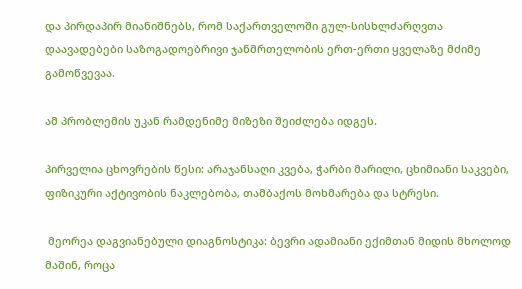და პირდაპირ მიანიშნებს, რომ საქართველოში გულ-სისხლძარღვთა დაავადებები საზოგადოებრივი ჯანმრთელობის ერთ-ერთი ყველაზე მძიმე გამოწვევაა.

ამ პრობლემის უკან რამდენიმე მიზეზი შეიძლება იდგეს.

პირველია ცხოვრების წესი: არაჯანსაღი კვება, ჭარბი მარილი, ცხიმიანი საკვები, ფიზიკური აქტივობის ნაკლებობა, თამბაქოს მოხმარება და სტრესი.

 მეორეა დაგვიანებული დიაგნოსტიკა: ბევრი ადამიანი ექიმთან მიდის მხოლოდ მაშინ, როცა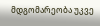მდგომარეობა უკვე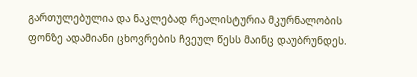გართულებულია და ნაკლებად რეალისტურია მკურნალობის ფონზე ადამიანი ცხოვრების ჩვეულ წესს მაინც დაუბრუნდეს.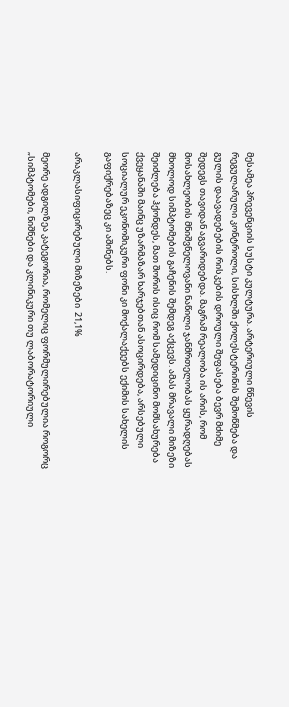მესამეა პრევენციის სუსტი კულტურა. არტერიული წნევის რეგულარული კონტროლი, სისხლში ქოლესტერინის შემოწმება და გულის დაავადებების რისკების დროული შეფასება ბევრ მძიმე შედეგს თავიდან აგვარიდებდა. მაგრამ რეალობა ის არის, რომ მოსახლეობის მნიშვნელოვანი ნაწილი ჯანმრთელობას ყურადღებას მხოლოდ სიმპტომების გაჩენის შემდეგ აქცევს. ამას მრავალი მიზეზი შეიძლება ჰქონდეს, მათ შორის ისიც რომ სამედიცინო მომსახურება ქვეყანაში მაინც უზარმაზარ ხარჯებთან ასოცირდება, არსებული სოციალურ ეკონომიკური ფონი კი მოქალაქეებს ექიმის სახელის გაფიქრებაზეც კი აშინებს.

არაკლასიფიცირებული მიზეზები  21,1%

მეორე ადგილზეა კატეგორია, რომელიც ფორმულირებულია როგორც „სიმპტომები, ნიშნები და კლინიკური თუ ლაბორატორიული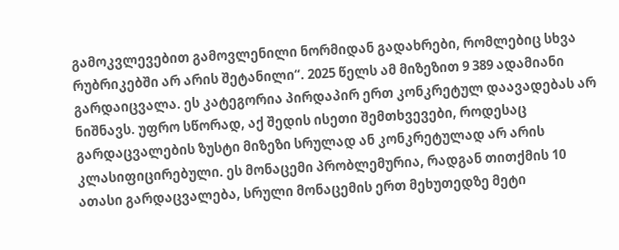გამოკვლევებით გამოვლენილი ნორმიდან გადახრები, რომლებიც სხვა რუბრიკებში არ არის შეტანილი“. 2025 წელს ამ მიზეზით 9 389 ადამიანი გარდაიცვალა. ეს კატეგორია პირდაპირ ერთ კონკრეტულ დაავადებას არ ნიშნავს. უფრო სწორად, აქ შედის ისეთი შემთხვევები, როდესაც გარდაცვალების ზუსტი მიზეზი სრულად ან კონკრეტულად არ არის კლასიფიცირებული. ეს მონაცემი პრობლემურია, რადგან თითქმის 10 ათასი გარდაცვალება, სრული მონაცემის ერთ მეხუთედზე მეტი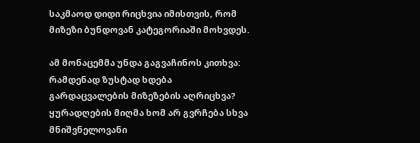საკმაოდ დიდი რიცხვია იმისთვის, რომ მიზეზი ბუნდოვან კატეგორიაში მოხვდეს.

ამ მონაცემმა უნდა გაგვაჩინოს კითხვა: რამდენად ზუსტად ხდება გარდაცვალების მიზეზების აღრიცხვა? ყურადღების მიღმა ხომ არ გვრჩება სხვა მნიშვნელოვანი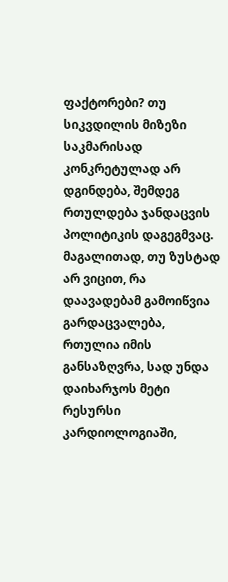ფაქტორები? თუ სიკვდილის მიზეზი საკმარისად კონკრეტულად არ დგინდება, შემდეგ რთულდება ჯანდაცვის პოლიტიკის დაგეგმვაც. მაგალითად, თუ ზუსტად არ ვიცით, რა დაავადებამ გამოიწვია გარდაცვალება, რთულია იმის განსაზღვრა, სად უნდა დაიხარჯოს მეტი რესურსი კარდიოლოგიაში,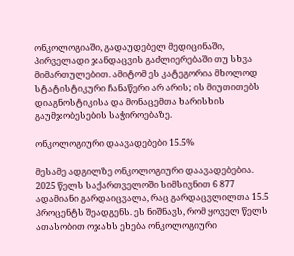ონკოლოგიაში, გადაუდებელ მედიცინაში, პირველადი ჯანდაცვის გაძლიერებაში თუ სხვა მიმართულებით. ამიტომ ეს კატეგორია მხოლოდ სტატისტიკური ჩანაწერი არ არის; ის მიუთითებს დიაგნოსტიკისა და მონაცემთა ხარისხის გაუმჯობესების საჭიროებაზე.

ონკოლოგიური დაავადებები 15.5%

მესამე ადგილზე ონკოლოგიური დაავადებებია. 2025 წელს საქართველოში სიმსივნით 6 877 ადამიანი გარდაიცვალა, რაც გარდაცვლილთა 15.5 პროცენტს შეადგენს. ეს ნიშნავს, რომ ყოველ წელს ათასობით ოჯახს ეხება ონკოლოგიური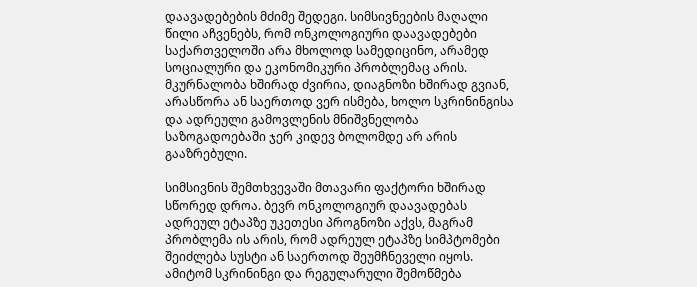დაავადებების მძიმე შედეგი. სიმსივნეების მაღალი წილი აჩვენებს, რომ ონკოლოგიური დაავადებები საქართველოში არა მხოლოდ სამედიცინო, არამედ სოციალური და ეკონომიკური პრობლემაც არის. მკურნალობა ხშირად ძვირია, დიაგნოზი ხშირად გვიან, არასწორა ან საერთოდ ვერ ისმება, ხოლო სკრინინგისა და ადრეული გამოვლენის მნიშვნელობა საზოგადოებაში ჯერ კიდევ ბოლომდე არ არის გააზრებული.

სიმსივნის შემთხვევაში მთავარი ფაქტორი ხშირად სწორედ დროა. ბევრ ონკოლოგიურ დაავადებას ადრეულ ეტაპზე უკეთესი პროგნოზი აქვს, მაგრამ პრობლემა ის არის, რომ ადრეულ ეტაპზე სიმპტომები შეიძლება სუსტი ან საერთოდ შეუმჩნეველი იყოს. ამიტომ სკრინინგი და რეგულარული შემოწმება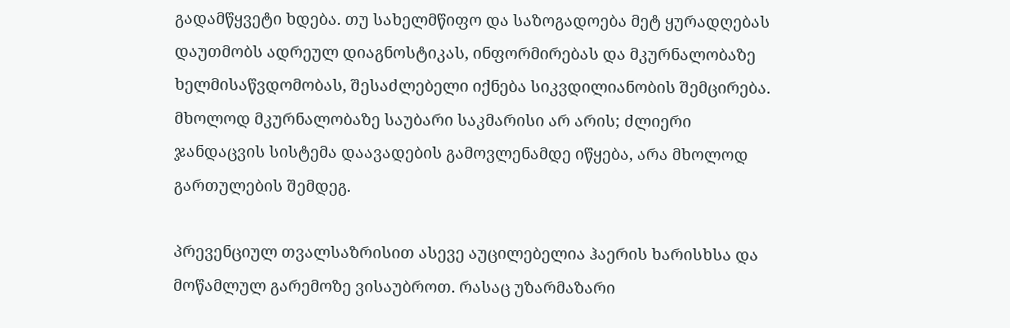გადამწყვეტი ხდება. თუ სახელმწიფო და საზოგადოება მეტ ყურადღებას დაუთმობს ადრეულ დიაგნოსტიკას, ინფორმირებას და მკურნალობაზე ხელმისაწვდომობას, შესაძლებელი იქნება სიკვდილიანობის შემცირება. მხოლოდ მკურნალობაზე საუბარი საკმარისი არ არის; ძლიერი ჯანდაცვის სისტემა დაავადების გამოვლენამდე იწყება, არა მხოლოდ გართულების შემდეგ.

პრევენციულ თვალსაზრისით ასევე აუცილებელია ჰაერის ხარისხსა და მოწამლულ გარემოზე ვისაუბროთ. რასაც უზარმაზარი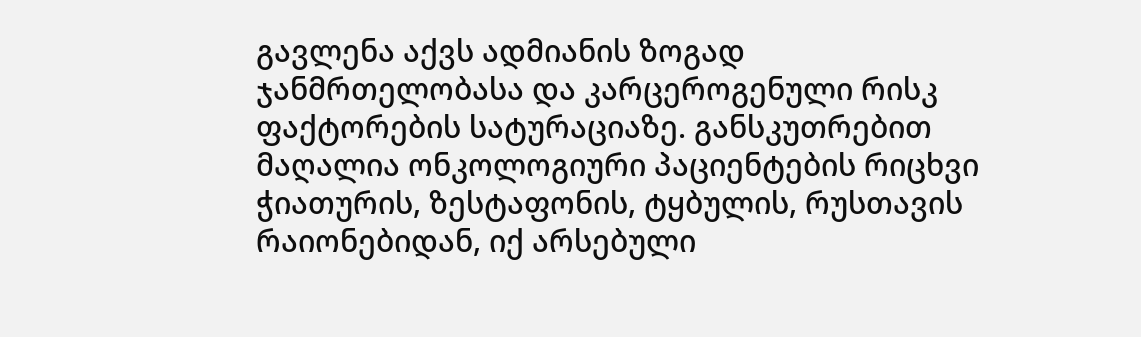გავლენა აქვს ადმიანის ზოგად ჯანმრთელობასა და კარცეროგენული რისკ ფაქტორების სატურაციაზე. განსკუთრებით მაღალია ონკოლოგიური პაციენტების რიცხვი ჭიათურის, ზესტაფონის, ტყბულის, რუსთავის რაიონებიდან, იქ არსებული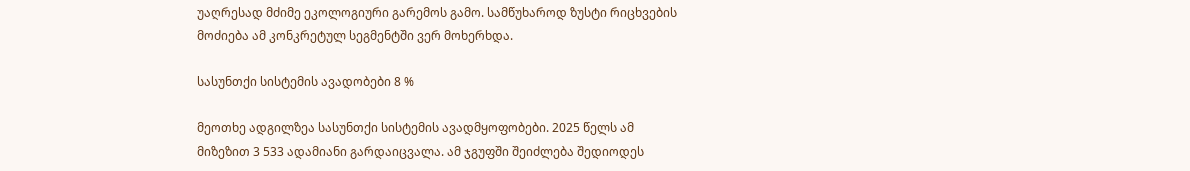უაღრესად მძიმე ეკოლოგიური გარემოს გამო. სამწუხაროდ ზუსტი რიცხვების მოძიება ამ კონკრეტულ სეგმენტში ვერ მოხერხდა.

სასუნთქი სისტემის ავადობები 8 %

მეოთხე ადგილზეა სასუნთქი სისტემის ავადმყოფობები. 2025 წელს ამ მიზეზით 3 533 ადამიანი გარდაიცვალა. ამ ჯგუფში შეიძლება შედიოდეს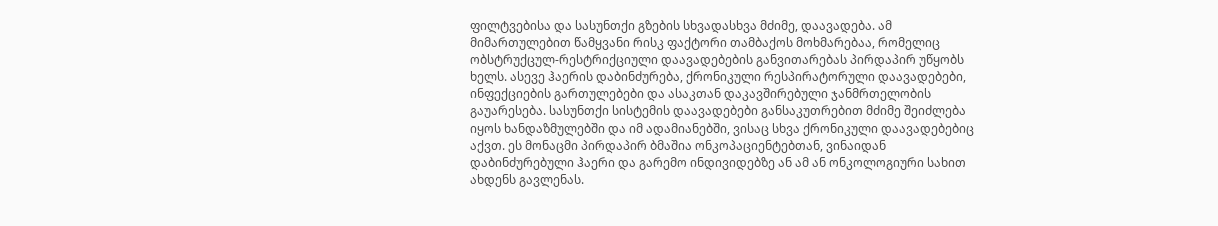ფილტვებისა და სასუნთქი გზების სხვადასხვა მძიმე, დაავადება. ამ მიმართულებით წამყვანი რისკ ფაქტორი თამბაქოს მოხმარებაა, რომელიც ობსტრუქცულ-რესტრიქციული დაავადებების განვითარებას პირდაპირ უწყობს ხელს. ასევე ჰაერის დაბინძურება, ქრონიკული რესპირატორული დაავადებები, ინფექციების გართულებები და ასაკთან დაკავშირებული ჯანმრთელობის გაუარესება. სასუნთქი სისტემის დაავადებები განსაკუთრებით მძიმე შეიძლება იყოს ხანდაზმულებში და იმ ადამიანებში, ვისაც სხვა ქრონიკული დაავადებებიც აქვთ. ეს მონაცმი პირდაპირ ბმაშია ონკოპაციენტებთან, ვინაიდან დაბინძურებული ჰაერი და გარემო ინდივიდებზე ან ამ ან ონკოლოგიური სახით ახდენს გავლენას.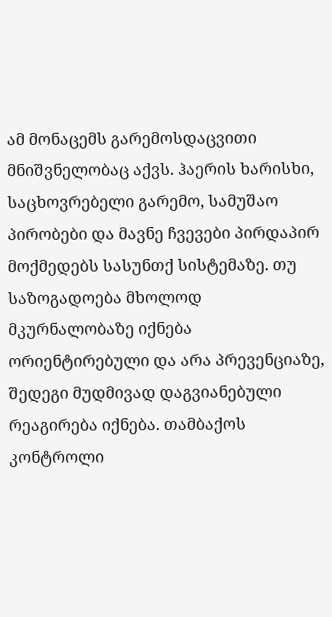ამ მონაცემს გარემოსდაცვითი მნიშვნელობაც აქვს. ჰაერის ხარისხი, საცხოვრებელი გარემო, სამუშაო პირობები და მავნე ჩვევები პირდაპირ მოქმედებს სასუნთქ სისტემაზე. თუ საზოგადოება მხოლოდ მკურნალობაზე იქნება ორიენტირებული და არა პრევენციაზე, შედეგი მუდმივად დაგვიანებული რეაგირება იქნება. თამბაქოს კონტროლი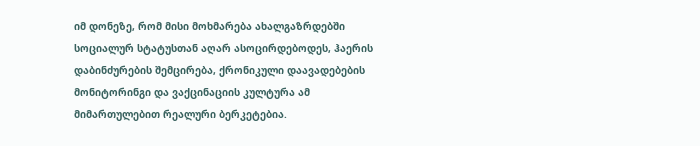იმ დონეზე, რომ მისი მოხმარება ახალგაზრდებში სოციალურ სტატუსთან აღარ ასოცირდებოდეს, ჰაერის დაბინძურების შემცირება, ქრონიკული დაავადებების მონიტორინგი და ვაქცინაციის კულტურა ამ მიმართულებით რეალური ბერკეტებია.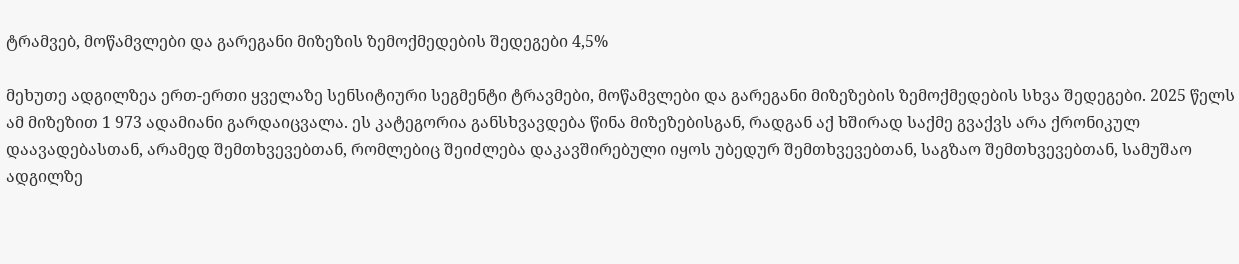ტრამვებ, მოწამვლები და გარეგანი მიზეზის ზემოქმედების შედეგები 4,5%

მეხუთე ადგილზეა ერთ-ერთი ყველაზე სენსიტიური სეგმენტი ტრავმები, მოწამვლები და გარეგანი მიზეზების ზემოქმედების სხვა შედეგები. 2025 წელს ამ მიზეზით 1 973 ადამიანი გარდაიცვალა. ეს კატეგორია განსხვავდება წინა მიზეზებისგან, რადგან აქ ხშირად საქმე გვაქვს არა ქრონიკულ დაავადებასთან, არამედ შემთხვევებთან, რომლებიც შეიძლება დაკავშირებული იყოს უბედურ შემთხვევებთან, საგზაო შემთხვევებთან, სამუშაო ადგილზე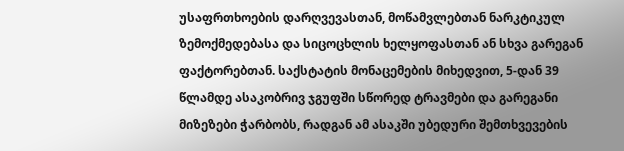უსაფრთხოების დარღვევასთან, მოწამვლებთან ნარკტიკულ ზემოქმედებასა და სიცოცხლის ხელყოფასთან ან სხვა გარეგან ფაქტორებთან. საქსტატის მონაცემების მიხედვით, 5-დან 39 წლამდე ასაკობრივ ჯგუფში სწორედ ტრავმები და გარეგანი მიზეზები ჭარბობს, რადგან ამ ასაკში უბედური შემთხვევების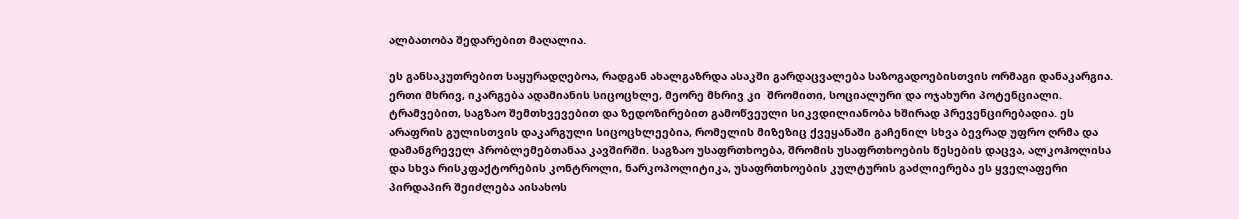ალბათობა შედარებით მაღალია.

ეს განსაკუთრებით საყურადღებოა, რადგან ახალგაზრდა ასაკში გარდაცვალება საზოგადოებისთვის ორმაგი დანაკარგია. ერთი მხრივ, იკარგება ადამიანის სიცოცხლე, მეორე მხრივ კი  შრომითი, სოციალური და ოჯახური პოტენციალი. ტრამვებით, საგზაო შემთხვევებით და ზედოზირებით გამოწვეული სიკვდილიანობა ხშირად პრევენცირებადია. ეს არაფრის გულისთვის დაკარგული სიცოცხლეებია, რომელის მიზეზიც ქვეყანაში გაჩენილ სხვა ბევრად უფრო ღრმა და დამანგრეველ პრობლემებთანაა კავშირში. საგზაო უსაფრთხოება, შრომის უსაფრთხოების წესების დაცვა, ალკოჰოლისა და სხვა რისკფაქტორების კონტროლი, ნარკოპოლიტიკა, უსაფრთხოების კულტურის გაძლიერება ეს ყველაფერი პირდაპირ შეიძლება აისახოს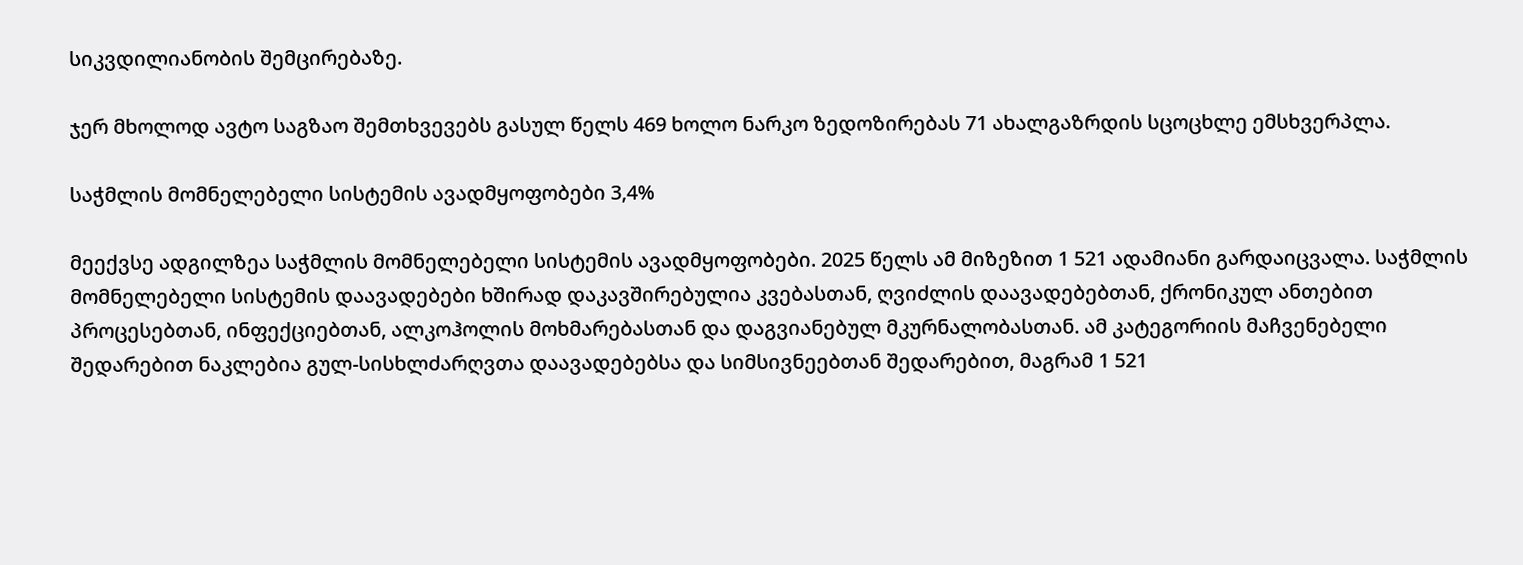სიკვდილიანობის შემცირებაზე.

ჯერ მხოლოდ ავტო საგზაო შემთხვევებს გასულ წელს 469 ხოლო ნარკო ზედოზირებას 71 ახალგაზრდის სცოცხლე ემსხვერპლა.

საჭმლის მომნელებელი სისტემის ავადმყოფობები 3,4%

მეექვსე ადგილზეა საჭმლის მომნელებელი სისტემის ავადმყოფობები. 2025 წელს ამ მიზეზით 1 521 ადამიანი გარდაიცვალა. საჭმლის მომნელებელი სისტემის დაავადებები ხშირად დაკავშირებულია კვებასთან, ღვიძლის დაავადებებთან, ქრონიკულ ანთებით პროცესებთან, ინფექციებთან, ალკოჰოლის მოხმარებასთან და დაგვიანებულ მკურნალობასთან. ამ კატეგორიის მაჩვენებელი შედარებით ნაკლებია გულ-სისხლძარღვთა დაავადებებსა და სიმსივნეებთან შედარებით, მაგრამ 1 521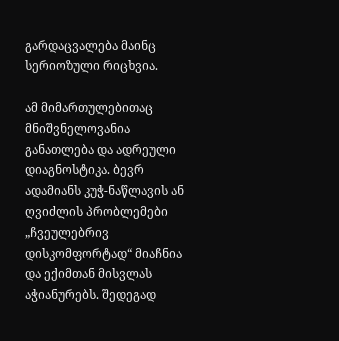გარდაცვალება მაინც სერიოზული რიცხვია.

ამ მიმართულებითაც მნიშვნელოვანია განათლება და ადრეული დიაგნოსტიკა. ბევრ ადამიანს კუჭ-ნაწლავის ან ღვიძლის პრობლემები „ჩვეულებრივ დისკომფორტად“ მიაჩნია და ექიმთან მისვლას აჭიანურებს. შედეგად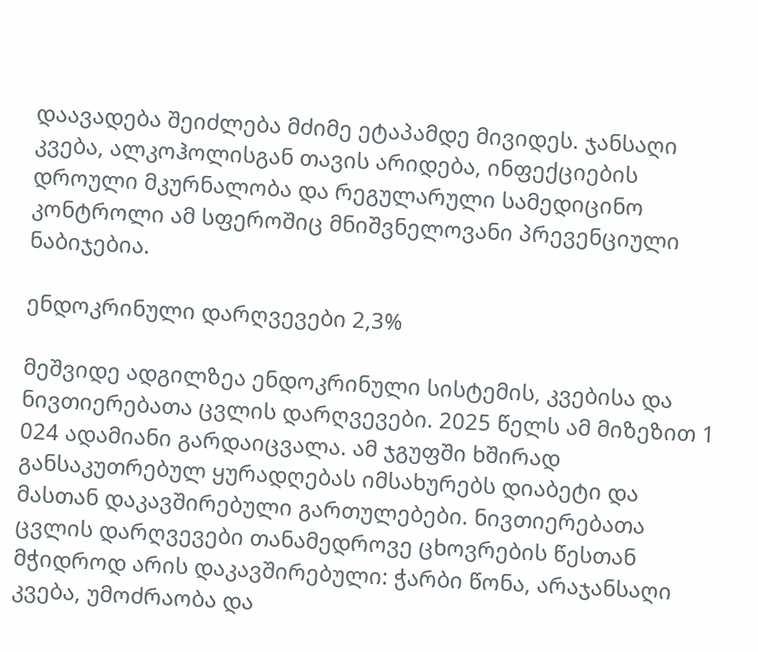დაავადება შეიძლება მძიმე ეტაპამდე მივიდეს. ჯანსაღი კვება, ალკოჰოლისგან თავის არიდება, ინფექციების დროული მკურნალობა და რეგულარული სამედიცინო კონტროლი ამ სფეროშიც მნიშვნელოვანი პრევენციული ნაბიჯებია.

ენდოკრინული დარღვევები 2,3%

მეშვიდე ადგილზეა ენდოკრინული სისტემის, კვებისა და ნივთიერებათა ცვლის დარღვევები. 2025 წელს ამ მიზეზით 1 024 ადამიანი გარდაიცვალა. ამ ჯგუფში ხშირად განსაკუთრებულ ყურადღებას იმსახურებს დიაბეტი და მასთან დაკავშირებული გართულებები. ნივთიერებათა ცვლის დარღვევები თანამედროვე ცხოვრების წესთან მჭიდროდ არის დაკავშირებული: ჭარბი წონა, არაჯანსაღი კვება, უმოძრაობა და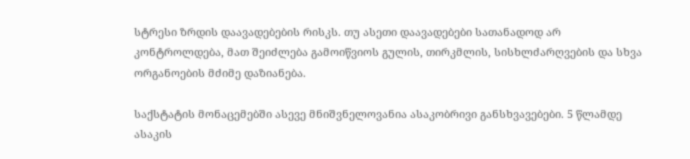სტრესი ზრდის დაავადებების რისკს. თუ ასეთი დაავადებები სათანადოდ არ კონტროლდება, მათ შეიძლება გამოიწვიოს გულის, თირკმლის, სისხლძარღვების და სხვა ორგანოების მძიმე დაზიანება.

საქსტატის მონაცემებში ასევე მნიშვნელოვანია ასაკობრივი განსხვავებები. 5 წლამდე ასაკის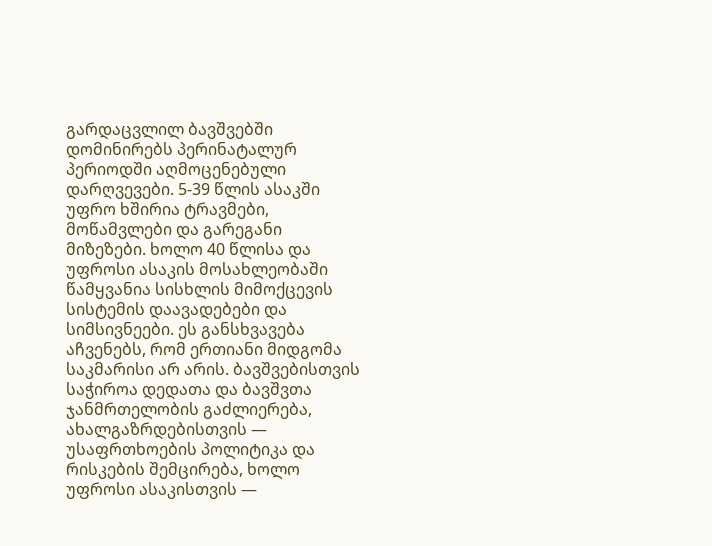გარდაცვლილ ბავშვებში დომინირებს პერინატალურ პერიოდში აღმოცენებული დარღვევები. 5-39 წლის ასაკში უფრო ხშირია ტრავმები, მოწამვლები და გარეგანი მიზეზები. ხოლო 40 წლისა და უფროსი ასაკის მოსახლეობაში წამყვანია სისხლის მიმოქცევის სისტემის დაავადებები და სიმსივნეები. ეს განსხვავება აჩვენებს, რომ ერთიანი მიდგომა საკმარისი არ არის. ბავშვებისთვის საჭიროა დედათა და ბავშვთა ჯანმრთელობის გაძლიერება, ახალგაზრდებისთვის — უსაფრთხოების პოლიტიკა და რისკების შემცირება, ხოლო უფროსი ასაკისთვის —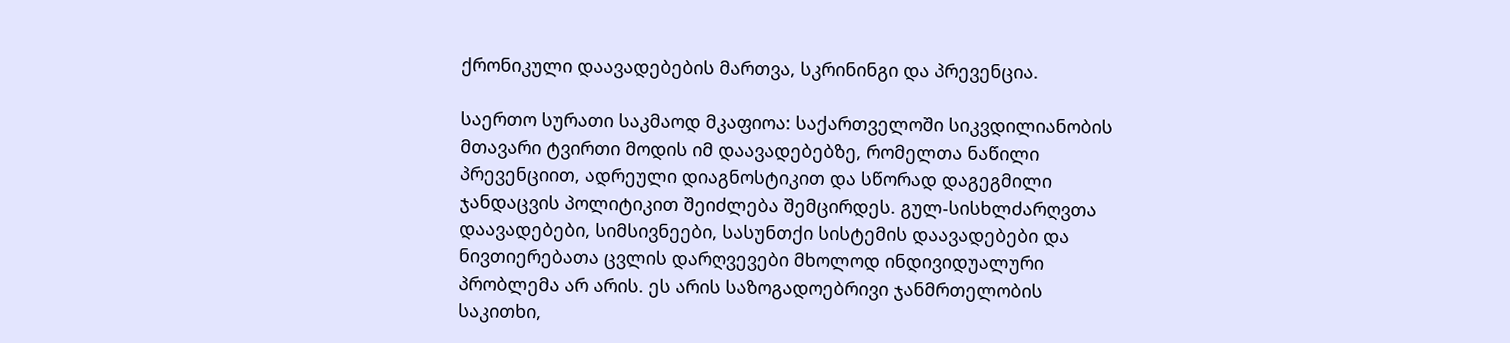ქრონიკული დაავადებების მართვა, სკრინინგი და პრევენცია.

საერთო სურათი საკმაოდ მკაფიოა: საქართველოში სიკვდილიანობის მთავარი ტვირთი მოდის იმ დაავადებებზე, რომელთა ნაწილი პრევენციით, ადრეული დიაგნოსტიკით და სწორად დაგეგმილი ჯანდაცვის პოლიტიკით შეიძლება შემცირდეს. გულ-სისხლძარღვთა დაავადებები, სიმსივნეები, სასუნთქი სისტემის დაავადებები და ნივთიერებათა ცვლის დარღვევები მხოლოდ ინდივიდუალური პრობლემა არ არის. ეს არის საზოგადოებრივი ჯანმრთელობის საკითხი,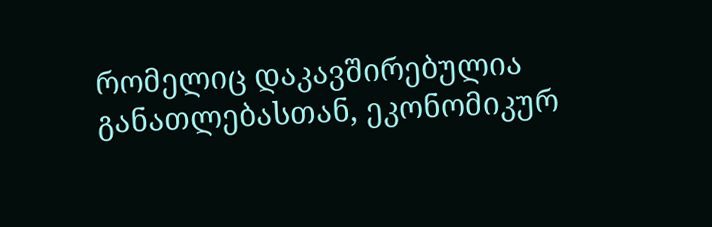რომელიც დაკავშირებულია განათლებასთან, ეკონომიკურ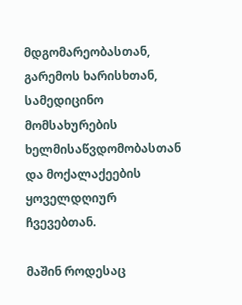მდგომარეობასთან, გარემოს ხარისხთან, სამედიცინო მომსახურების ხელმისაწვდომობასთან და მოქალაქეების ყოველდღიურ ჩვევებთან.

მაშინ როდესაც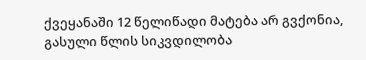ქვეყანაში 12 წელიწადი მატება არ გვქონია, გასული წლის სიკვდილობა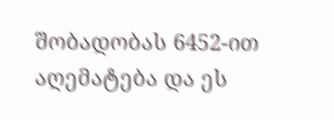შობადობას 6452-ით აღემატება და ეს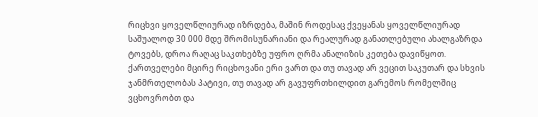რიცხვი ყოველწლიურად იზრდება, მაშინ როდესაც ქვეყანას ყოველწლიურად საშუალოდ 30 000 მდე შრომისუნარიანი და რეალურად განათლებული ახალგაზრდა ტოვებს, დროა რაღაც საკთხებზე უფრო ღრმა ანალიზის კეთება დავიწყოთ. ქართველები მცირე რიცხოვანი ერი ვართ და თუ თავად არ ვეცით საკუთარ და სხვის ჯანმრთელობას პატივი, თუ თავად არ გავუფრთხილდით გარემოს რომელშიც ვცხოვრობთ და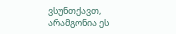ვსუნთქავთ, არამგონია ეს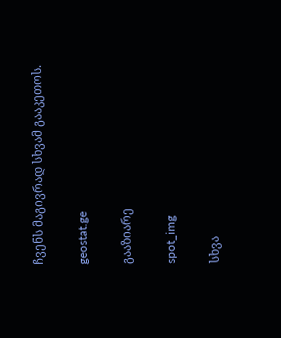ჩვენს მაგივრად სხვამ გააკეთოს.

geostat.ge

გააზიარე

spot_img

სხვა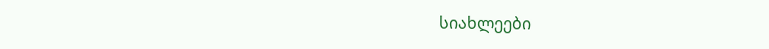სიახლეები